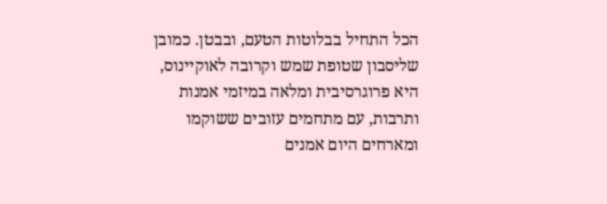הכל התחיל בבלוטות הטעם, ובבטן. כמובן שליסבון שטופת שמש וקרובה לאוקיינוס, היא פרוגרסיבית ומלאה במיזמי אמנות ותרבות, עם מתחמים עזובים ששוקמו ומארחים היום אמנים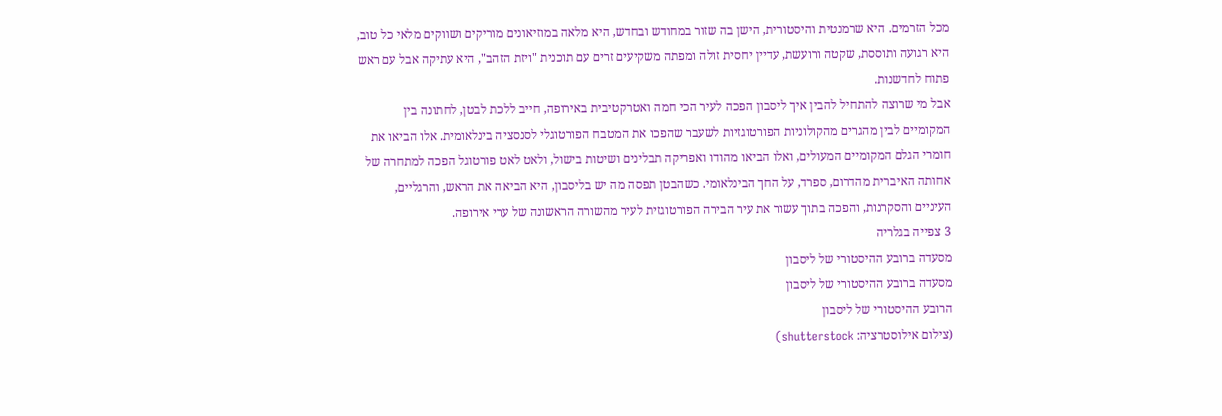מכל הזרמים. היא שרמנטית והיסטורית, הישן בה שזור במחודש ובחדש, היא מלאה במוזיאונים מוריקים ושווקים מלאי כל טוב, היא רגועה ותוססת, שקטה ורועשת, עדיין יחסית זולה ומפתה משקיעים זרים עם תוכנית "ויזת הזהב", היא עתיקה אבל עם ראש פתוח לחדשנות.
אבל מי שרוצה להתחיל להבין איך ליסבון הפכה לעיר הכי חמה ואטרקטיבית באירופה, חייב ללכת לבטן, לחתונה בין המקומיים לבין מהגרים מהקולוניות הפורטוגזיות לשעבר שהפכו את המטבח הפורטוגלי לסנסציה בינלאומית. אלו הביאו את חומרי הגלם המקומיים המעולים, ואלו הביאו מהודו ואפריקה תבלינים ושיטות בישול, ולאט לאט פורטוגל הפכה למתחרה של אחותה האיברית מהדרום, ספרד, על החך הבינלאומי. כשהבטן תפסה מה יש בליסבון, היא הביאה את הראש, והרגליים, העיניים והסקרנות, והפכה בתוך עשור את עיר הבירה הפורטוגזית לעיר מהשורה הראשונה של ערי אירופה.
3 צפייה בגלריה
מסעדה ברובע ההיסטורי של ליסבון
מסעדה ברובע ההיסטורי של ליסבון
הרובע ההיסטורי של ליסבון
(צילום אילוסטרציה: shutterstock)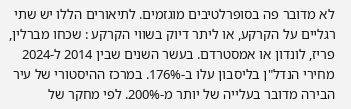לא מדובר פה בסופרלטיבים מוגזמים. לתיאורים הללו יש שתי רגליים על הקרקע, או ליתר דיוק בשווי הקרקע : שכחו מברלין, פריז, לונדון או אמסטרדם. בעשר השנים שבין 2014 ל-2024 מחירי הנדל"ן בליסבון עלו ב-176%. במרכז ההיסטורי של עיר הבירה מדובר בעלייה של יותר מ-200%. לפי מחקר של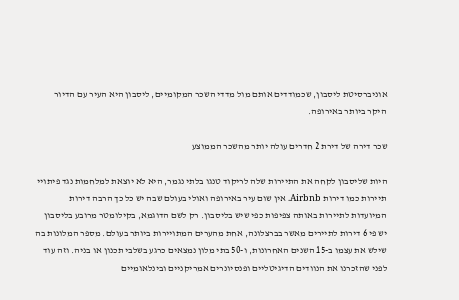אוניברסיטת ליסבון, שכמודדים אותם מול מדדי השכר המקומיים, ליסבון היא העיר עם הדיור היקר ביותר באירופה.

שכר דירה של דירת 2 חדרים עולה יותר מהשכר הממוצע

היות שליסבון לקחה את התיירות שלה לריקוד טנגו בלתי נגמר, היא לא יוצאת למלחמות נגד פיתויי תיירות כמו דירות Airbnb. אין שום עיר באירופה ואולי בעולם שבה יש כל כך הרבה דירות המיועדות לתיירות באותה צפיפות כפי שיש בליסבון. רק לשם הדוגמא, בקילומטר מרובע בליסבון יש פי 6 דירות לתיירים מאשר בברצלונה, אחת מהערים המתויירות ביותר בעולם. מספר המלונות בה שילש את עצמו ב-15 השנים האחרונות, ו-50 בתי מלון נמצאים כרגע בשלבי תכנון או בניה. וזה עוד לפני שהזכרנו את הנוודים הדיגיטליים ופנסיונרים אמריקניים ובינלאומיים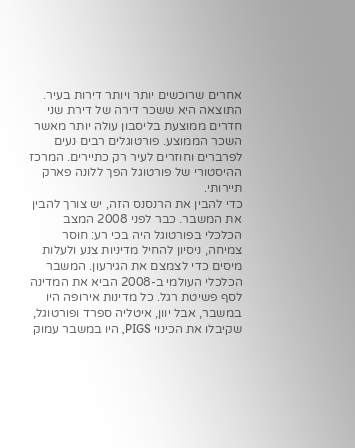אחרים שרוכשים יותר ויותר דירות בעיר.
התוצאה היא ששכר דירה של דירת שני חדרים ממוצעת בליסבון עולה יותר מאשר השכר הממוצע. פורטוגלים רבים נעים לפרברים וחוזרים לעיר רק כתיירים. המרכז ההיסטורי של פורטוגל הפך ללונה פארק תיירותי.
כדי להבין את הרנסנס הזה, יש צורך להבין את המשבר. כבר לפני 2008 המצב הכלכלי בפורטוגל היה בכי רע: חוסר צמיחה, ניסיון להחיל מדיניות צנע ולעלות מיסים כדי לצמצם את הגירעון. המשבר הכלכלי העולמי ב-2008 הביא את המדינה לסף פשיטת רגל. כל מדינות אירופה היו במשבר, אבל יוון, איטליה ספרד ופורטוגל, שקיבלו את הכינוי PIGS, היו במשבר עמוק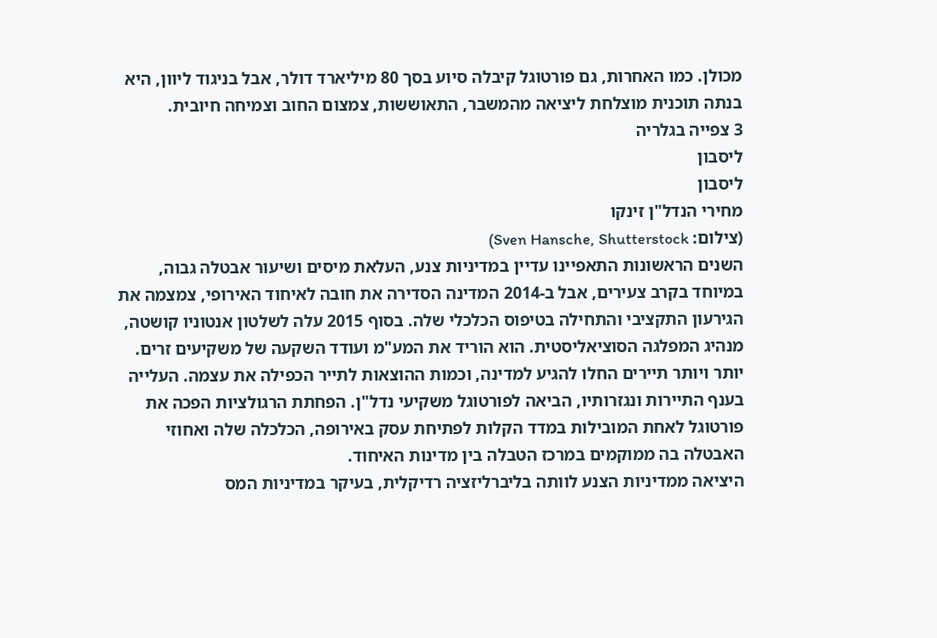מכולן. כמו האחרות, גם פורטוגל קיבלה סיוע בסך 80 מיליארד דולר, אבל בניגוד ליוון, היא בנתה תוכנית מוצלחת ליציאה מהמשבר, התאוששות, צמצום החוב וצמיחה חיובית.
3 צפייה בגלריה
ליסבון
ליסבון
מחירי הנדל"ן זינקו
(צילום: Sven Hansche, Shutterstock)
השנים הראשונות התאפיינו עדיין במדיניות צנע, העלאת מיסים ושיעור אבטלה גבוה, במיוחד בקרב צעירים, אבל ב-2014 המדינה הסדירה את חובה לאיחוד האירופי, צמצמה את הגירעון התקציבי והתחילה בטיפוס הכלכלי שלה. בסוף 2015 עלה לשלטון אנטוניו קושטה, מנהיג המפלגה הסוציאליסטית. הוא הוריד את המע"מ ועודד השקעה של משקיעים זרים. יותר ויותר תיירים החלו להגיע למדינה, וכמות ההוצאות לתייר הכפילה את עצמה. העלייה בענף התיירות ונגזרותיו, הביאה לפורטוגל משקיעי נדל"ן. הפחתת הרגולציות הפכה את פורטוגל לאחת המובילות במדד הקלות לפתיחת עסק באירופה, הכלכלה שלה ואחוזי האבטלה בה ממוקמים במרכז הטבלה בין מדינות האיחוד.
היציאה ממדיניות הצנע לוותה בליברליזציה רדיקלית, בעיקר במדיניות המס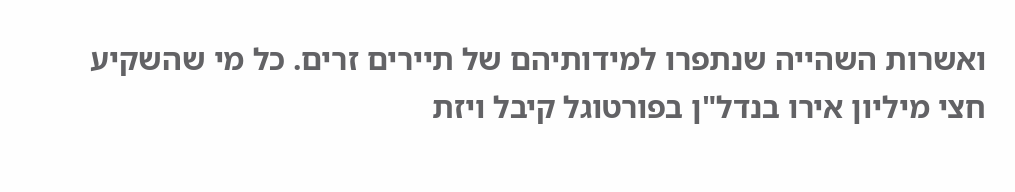ואשרות השהייה שנתפרו למידותיהם של תיירים זרים. כל מי שהשקיע חצי מיליון אירו בנדל"ן בפורטוגל קיבל ויזת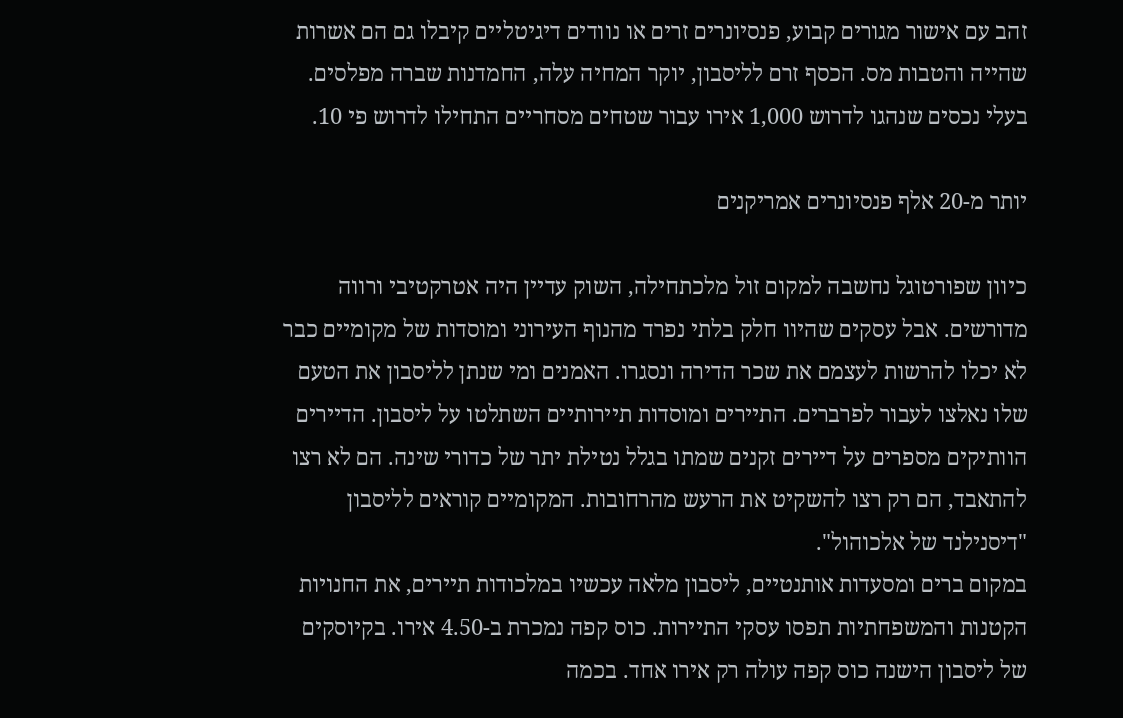זהב עם אישור מגורים קבוע, פנסיונרים זרים או נוודים דיגיטליים קיבלו גם הם אשרות שהייה והטבות מס. הכסף זרם לליסבון, יוקר המחיה עלה, החמדנות שברה מפלסים. בעלי נכסים שנהגו לדרוש 1,000 אירו עבור שטחים מסחריים התחילו לדרוש פי 10.

יותר מ-20 אלף פנסיונרים אמריקנים

כיוון שפורטוגל נחשבה למקום זול מלכתחילה, השוק עדיין היה אטרקטיבי ורווה מדורשים. אבל עסקים שהיוו חלק בלתי נפרד מהנוף העירוני ומוסדות של מקומיים כבר לא יכלו להרשות לעצמם את שכר הדירה ונסגרו. האמנים ומי שנתן לליסבון את הטעם שלו נאלצו לעבור לפרברים. התיירים ומוסדות תיירותיים השתלטו על ליסבון. הדיירים הוותיקים מספרים על דיירים זקנים שמתו בגלל נטילת יתר של כדורי שינה. הם לא רצו להתאבד, הם רק רצו להשקיט את הרעש מהרחובות. המקומיים קוראים לליסבון "דיסנילנד של אלכוהול".
במקום ברים ומסעדות אותנטיים, ליסבון מלאה עכשיו במלכודות תיירים, את החנויות הקטנות והמשפחתיות תפסו עסקי התיירות. כוס קפה נמכרת ב-4.50 אירו. בקיוסקים של ליסבון הישנה כוס קפה עולה רק אירו אחד. בכמה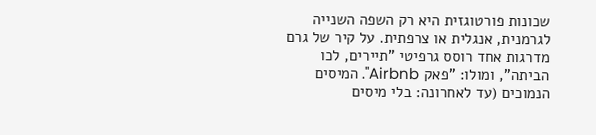שכונות פורטוגזית היא רק השפה השנייה לגרמנית, אנגלית או צרפתית. על קיר של גרם מדרגות אחד רוסס גרפיטי "תיירים, לכו הביתה", ומולו: "פאק Airbnb". המיסים הנמוכים (עד לאחרונה: בלי מיסים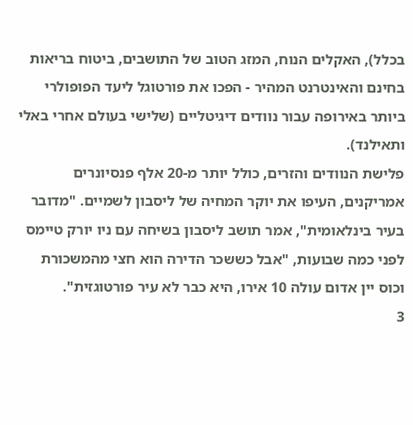בכלל), האקלים הנוח, המזג הטוב של התושבים, ביטוח בריאות בחינם והאינטרנט המהיר - הפכו את פורטוגל ליעד הפופולרי ביותר באירופה עבור נוודים דיגיטליים (שלישי בעולם אחרי באלי ותאילנד).
פלישת הנוודים והזרים, כולל יותר מ-20 אלף פנסיונרים אמריקנים, העיפו את יוקר המחיה של ליסבון לשמיים. "מדובר בעיר בינלאומית", אמר תושב ליסבון בשיחה עם ניו יורק טיימס לפני כמה שבועות, "אבל כששכר הדירה הוא חצי מהמשכורת וכוס יין אדום עולה 10 אירו, היא כבר לא עיר פורטוגזית".
3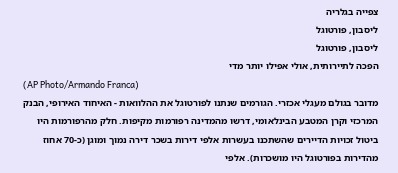צפייה בגלריה
ליסבון, פורטוגל
ליסבון, פורטוגל
הפכה לתיירותית, אולי אפילו יותר מדי
(AP Photo/Armando Franca)
מדובר בגולם מעגלי אכזרי. הגורמים שנתנו לפורטוגל את ההלוואות - האיחוד האירופי, הבנק המרכזי וקרן המטבע הבינלאומי, דרשו מהמדינה רפורמות מקיפות. חלק מהרפורמות היו ביטול זכויות הדיירים שהשתכנו בעשרות אלפי דירות בשכר דירה נמוך ומוגן (כ-70 אחוז מהדירות בפורטוגל היו מושכרות). אלפי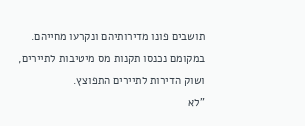תושבים פונו מדירותיהם ונקרעו מחייהם. במקומם נכנסו תקנות מס מיטיבות לתיירים, ושוק הדירות לתיירים התפוצץ.
"לא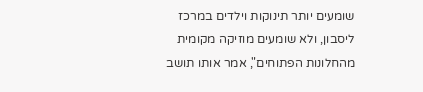שומעים יותר תינוקות וילדים במרכז ליסבון, ולא שומעים מוזיקה מקומית מהחלונות הפתוחים", אמר אותו תושב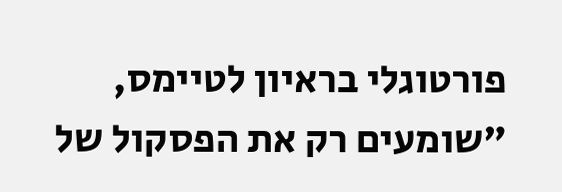פורטוגלי בראיון לטיימס, "שומעים רק את הפסקול של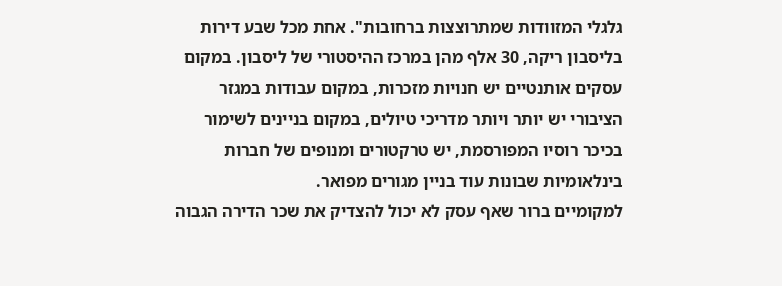גלגלי המזוודות שמתרוצצות ברחובות". אחת מכל שבע דירות בליסבון ריקה, 30 אלף מהן במרכז ההיסטורי של ליסבון. במקום עסקים אותנטיים יש חנויות מזכרות, במקום עבודות במגזר הציבורי יש יותר ויותר מדריכי טיולים, במקום בניינים לשימור בכיכר רוסיו המפורסמת, יש טרקטורים ומנופים של חברות בינלאומיות שבונות עוד בניין מגורים מפואר.
למקומיים ברור שאף עסק לא יכול להצדיק את שכר הדירה הגבוה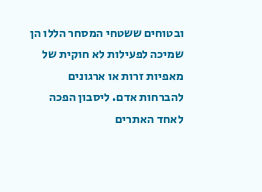ובטוחים ששטחי המסחר הללו הן שמיכה לפעילות לא חוקית של מאפיות זרות או ארגונים להברחות אדם. ליסבון הפכה לאחד האתרים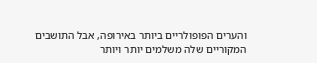והערים הפופולריים ביותר באירופה, אבל התושבים המקוריים שלה משלמים יותר ויותר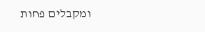ומקבלים פחות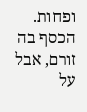ופחות. הכסף בה זורם, אבל על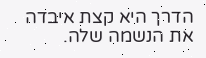הדרך היא קצת איבדה את הנשמה שלה.